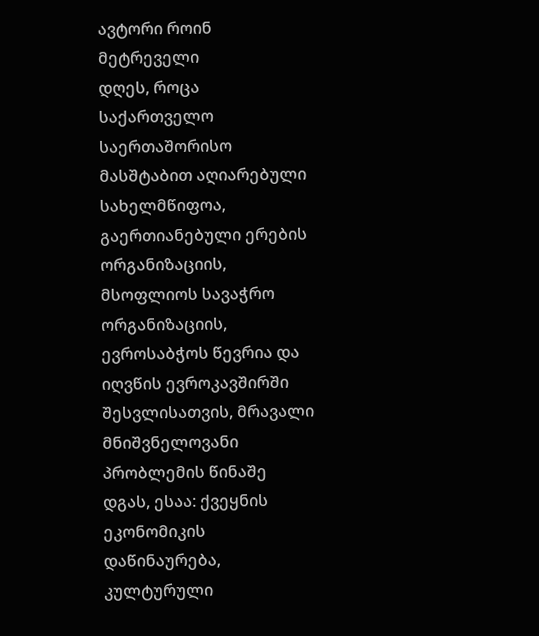ავტორი როინ მეტრეველი
დღეს, როცა საქართველო საერთაშორისო მასშტაბით აღიარებული სახელმწიფოა, გაერთიანებული ერების ორგანიზაციის, მსოფლიოს სავაჭრო ორგანიზაციის, ევროსაბჭოს წევრია და იღვწის ევროკავშირში შესვლისათვის, მრავალი მნიშვნელოვანი პრობლემის წინაშე დგას, ესაა: ქვეყნის ეკონომიკის დაწინაურება, კულტურული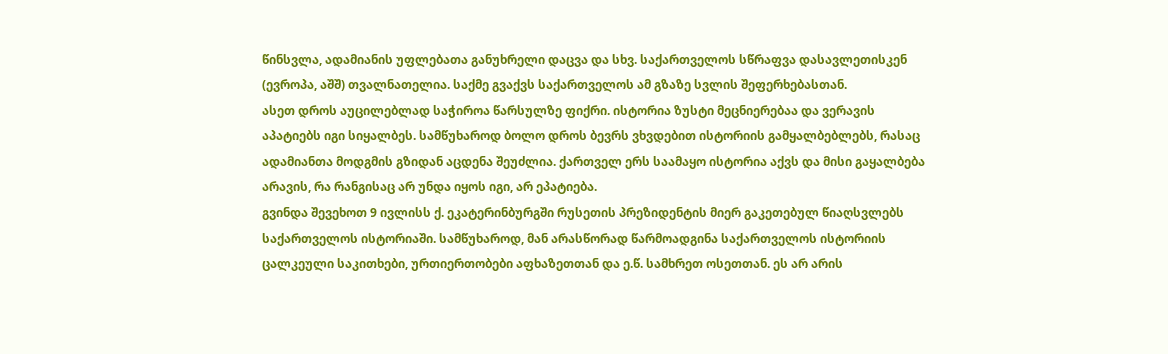წინსვლა, ადამიანის უფლებათა განუხრელი დაცვა და სხვ. საქართველოს სწრაფვა დასავლეთისკენ (ევროპა, აშშ) თვალნათელია. საქმე გვაქვს საქართველოს ამ გზაზე სვლის შეფერხებასთან.
ასეთ დროს აუცილებლად საჭიროა წარსულზე ფიქრი. ისტორია ზუსტი მეცნიერებაა და ვერავის აპატიებს იგი სიყალბეს. სამწუხაროდ ბოლო დროს ბევრს ვხვდებით ისტორიის გამყალბებლებს, რასაც ადამიანთა მოდგმის გზიდან აცდენა შეუძლია. ქართველ ერს საამაყო ისტორია აქვს და მისი გაყალბება არავის, რა რანგისაც არ უნდა იყოს იგი, არ ეპატიება.
გვინდა შევეხოთ 9 ივლისს ქ. ეკატერინბურგში რუსეთის პრეზიდენტის მიერ გაკეთებულ წიაღსვლებს საქართველოს ისტორიაში. სამწუხაროდ, მან არასწორად წარმოადგინა საქართველოს ისტორიის ცალკეული საკითხები, ურთიერთობები აფხაზეთთან და ე.წ. სამხრეთ ოსეთთან. ეს არ არის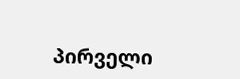პირველი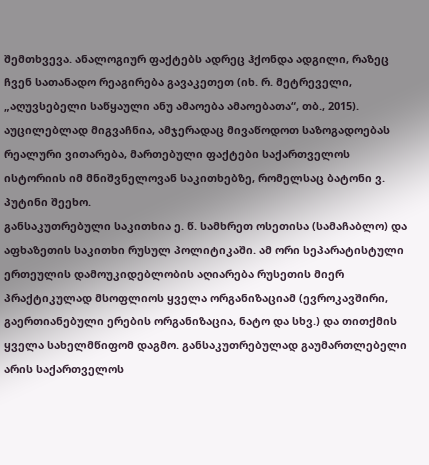შემთხვევა. ანალოგიურ ფაქტებს ადრეც ჰქონდა ადგილი, რაზეც ჩვენ სათანადო რეაგირება გავაკეთეთ (იხ. რ. მეტრეველი, „აღუვსებელი საწყაული ანუ ამაოება ამაოებათა“, თბ., 2015).
აუცილებლად მიგვაჩნია, ამჯერადაც მივაწოდოთ საზოგადოებას რეალური ვითარება, მართებული ფაქტები საქართველოს ისტორიის იმ მნიშვნელოვან საკითხებზე, რომელსაც ბატონი ვ. პუტინი შეეხო.
განსაკუთრებული საკითხია ე. წ. სამხრეთ ოსეთისა (სამაჩაბლო) და აფხაზეთის საკითხი რუსულ პოლიტიკაში. ამ ორი სეპარატისტული ერთეულის დამოუკიდებლობის აღიარება რუსეთის მიერ პრაქტიკულად მსოფლიოს ყველა ორგანიზაციამ (ევროკავშირი, გაერთიანებული ერების ორგანიზაცია, ნატო და სხვ.) და თითქმის ყველა სახელმწიფომ დაგმო. განსაკუთრებულად გაუმართლებელი არის საქართველოს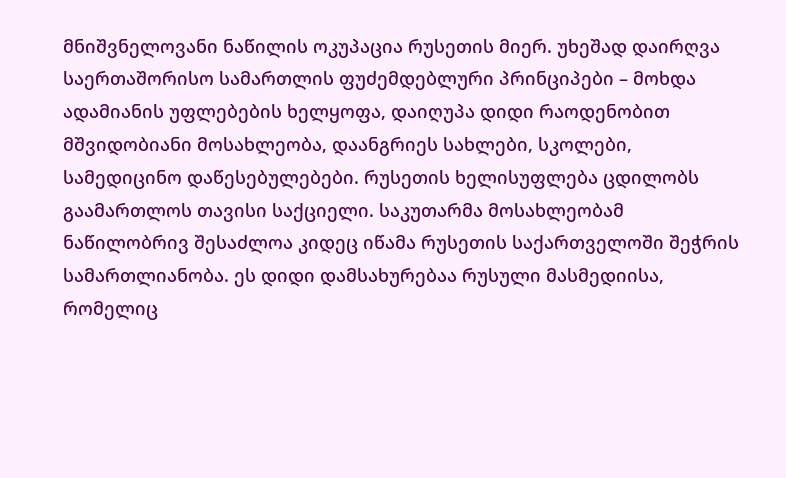მნიშვნელოვანი ნაწილის ოკუპაცია რუსეთის მიერ. უხეშად დაირღვა საერთაშორისო სამართლის ფუძემდებლური პრინციპები – მოხდა ადამიანის უფლებების ხელყოფა, დაიღუპა დიდი რაოდენობით მშვიდობიანი მოსახლეობა, დაანგრიეს სახლები, სკოლები, სამედიცინო დაწესებულებები. რუსეთის ხელისუფლება ცდილობს გაამართლოს თავისი საქციელი. საკუთარმა მოსახლეობამ ნაწილობრივ შესაძლოა კიდეც იწამა რუსეთის საქართველოში შეჭრის სამართლიანობა. ეს დიდი დამსახურებაა რუსული მასმედიისა, რომელიც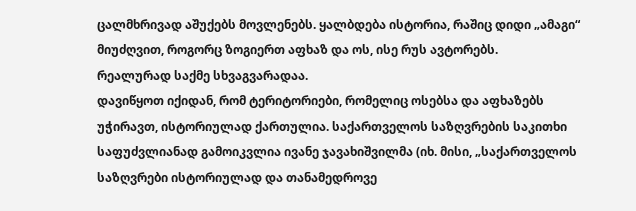ცალმხრივად აშუქებს მოვლენებს. ყალბდება ისტორია, რაშიც დიდი „ამაგი“ მიუძღვით, როგორც ზოგიერთ აფხაზ და ოს, ისე რუს ავტორებს.
რეალურად საქმე სხვაგვარადაა.
დავიწყოთ იქიდან, რომ ტერიტორიები, რომელიც ოსებსა და აფხაზებს უჭირავთ, ისტორიულად ქართულია. საქართველოს საზღვრების საკითხი საფუძვლიანად გამოიკვლია ივანე ჯავახიშვილმა (იხ. მისი, „საქართველოს საზღვრები ისტორიულად და თანამედროვე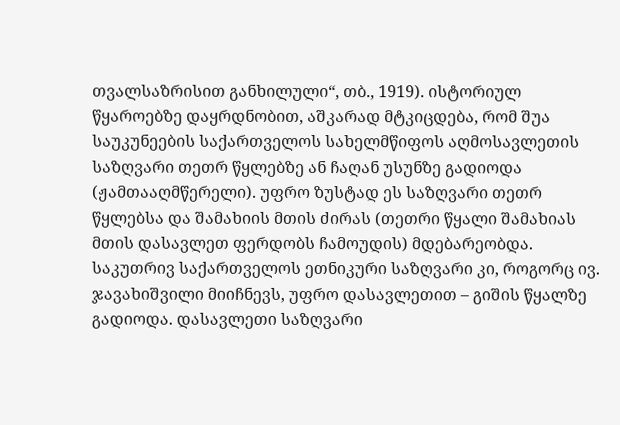თვალსაზრისით განხილული“, თბ., 1919). ისტორიულ წყაროებზე დაყრდნობით, აშკარად მტკიცდება, რომ შუა საუკუნეების საქართველოს სახელმწიფოს აღმოსავლეთის საზღვარი თეთრ წყლებზე ან ჩაღან უსუნზე გადიოდა (ჟამთააღმწერელი). უფრო ზუსტად ეს საზღვარი თეთრ წყლებსა და შამახიის მთის ძირას (თეთრი წყალი შამახიას მთის დასავლეთ ფერდობს ჩამოუდის) მდებარეობდა. საკუთრივ საქართველოს ეთნიკური საზღვარი კი, როგორც ივ. ჯავახიშვილი მიიჩნევს, უფრო დასავლეთით – გიშის წყალზე გადიოდა. დასავლეთი საზღვარი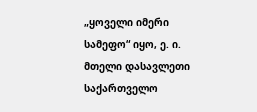„ყოველი იმერი სამეფო“ იყო, ე. ი. მთელი დასავლეთი საქართველო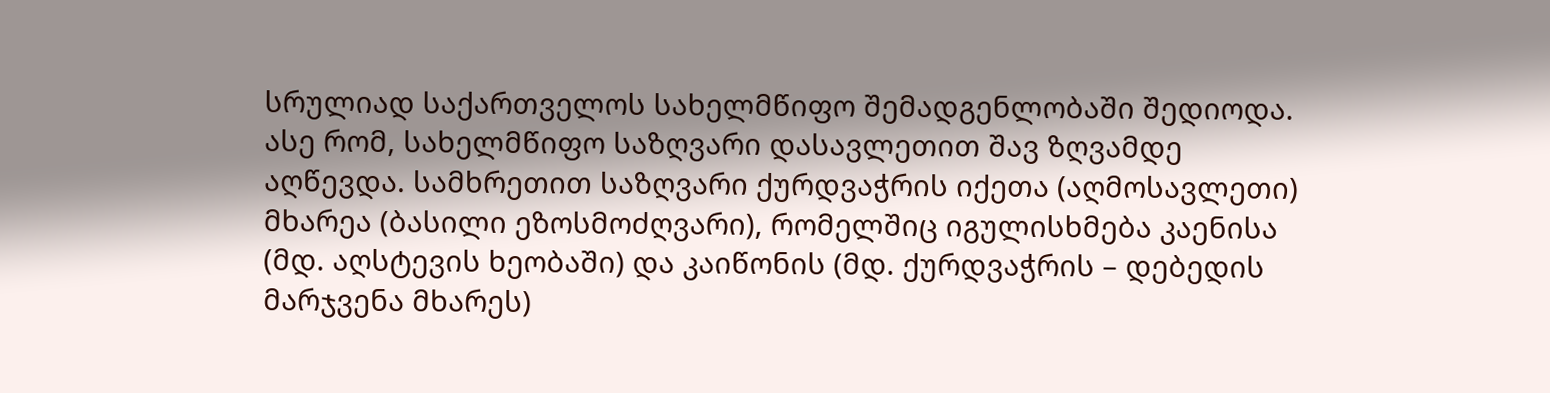სრულიად საქართველოს სახელმწიფო შემადგენლობაში შედიოდა. ასე რომ, სახელმწიფო საზღვარი დასავლეთით შავ ზღვამდე აღწევდა. სამხრეთით საზღვარი ქურდვაჭრის იქეთა (აღმოსავლეთი) მხარეა (ბასილი ეზოსმოძღვარი), რომელშიც იგულისხმება კაენისა (მდ. აღსტევის ხეობაში) და კაიწონის (მდ. ქურდვაჭრის – დებედის მარჯვენა მხარეს)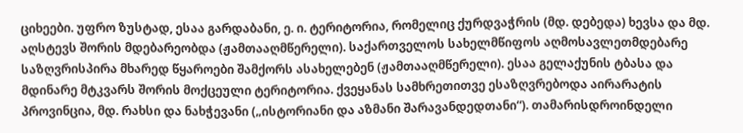ციხეები. უფრო ზუსტად, ესაა გარდაბანი, ე. ი. ტერიტორია, რომელიც ქურდვაჭრის (მდ. დებედა) ხევსა და მდ. აღსტევს შორის მდებარეობდა (ჟამთააღმწერელი). საქართველოს სახელმწიფოს აღმოსავლეთმდებარე საზღვრისპირა მხარედ წყაროები შამქორს ასახელებენ (ჟამთააღმწერელი). ესაა გელაქუნის ტბასა და მდინარე მტკვარს შორის მოქცეული ტერიტორია. ქვეყანას სამხრეთითვე ესაზღვრებოდა აირარატის პროვინცია, მდ. რახსი და ნახჭევანი („ისტორიანი და აზმანი შარავანდედთანი“). თამარისდროინდელი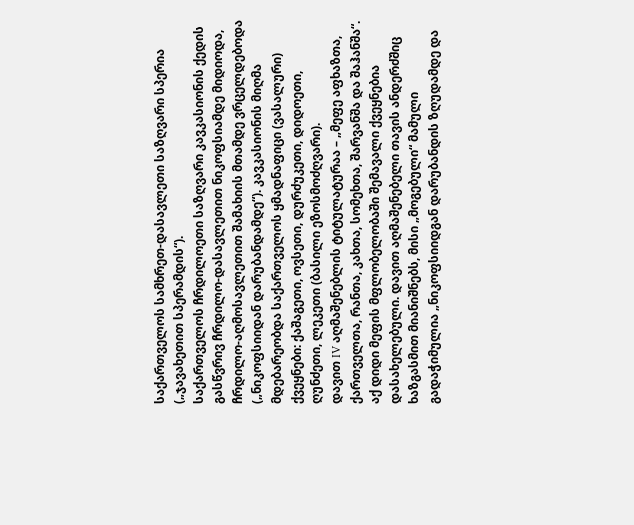საქართველოს სამხრეთ-დასავლეთი საზღვარი სპერია („ჯავახეთით სპერამდის“).
საქართველოს ჩრდილოეთი საზღვარი კავკასიონის ქედის გასწვრივ ჩრდილო-დასავლეთით ნიკოფსიამდე მიდიოდა, ჩრდილო-აღმოსავლეთით შამახიის მთამდე ვრცელდებოდა („ნიკოფსიიდან დარუბანდამდე“). კავკასიონის მიღმა მდებარეობდა საქართველოს ყმადნაფიცი (ვასალური) ქვეყნები: ქაშაგეთი, ოვსეთი, დურძუკეთი, დიდოეთი, ღუნძეთი, ლეკეთი (ბასილი ეზოსმოძღვარი).
დავით IV აღმაშენებლის ტიტულატურაა – „მეფე აფხაზთა, ქართველთა, რანთა, კახთა, სომეხთა, შარვანშა და შაჰანშა“. აქ დიდი მეფის მფლობელობაში შემავალი ქვეყნებია დასახელებული. დავით აღმაშენებელი თავის ანდერძშიც ხაზგასმით მიანიშნებს, მისი „მოგებული“ მამული გადაჭიმულია „ნიკოფსიიდგან დარუბანდის ზღუდამდე და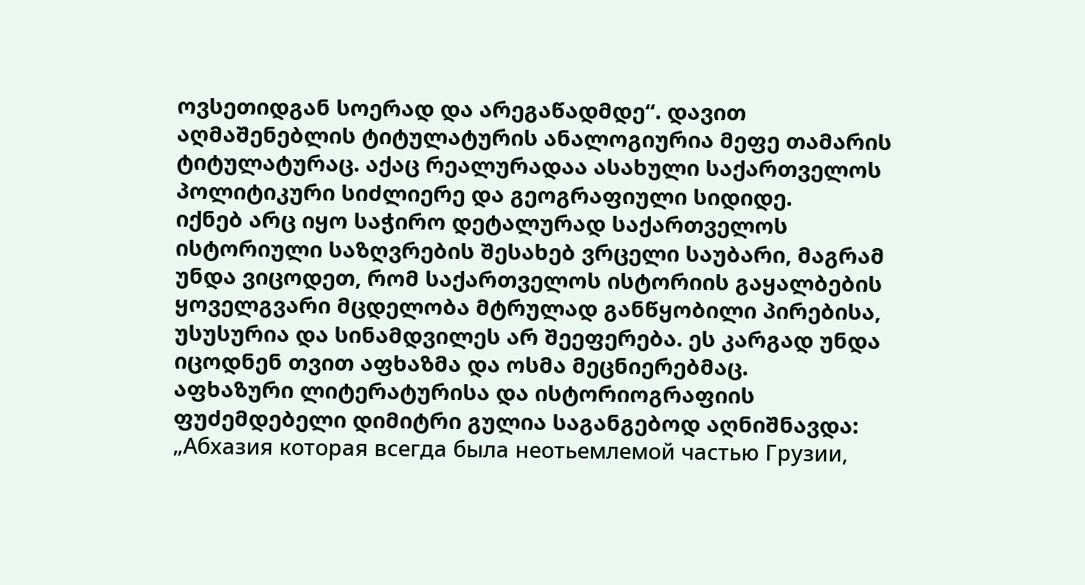ოვსეთიდგან სოერად და არეგაწადმდე“. დავით აღმაშენებლის ტიტულატურის ანალოგიურია მეფე თამარის ტიტულატურაც. აქაც რეალურადაა ასახული საქართველოს პოლიტიკური სიძლიერე და გეოგრაფიული სიდიდე.
იქნებ არც იყო საჭირო დეტალურად საქართველოს ისტორიული საზღვრების შესახებ ვრცელი საუბარი, მაგრამ უნდა ვიცოდეთ, რომ საქართველოს ისტორიის გაყალბების ყოველგვარი მცდელობა მტრულად განწყობილი პირებისა, უსუსურია და სინამდვილეს არ შეეფერება. ეს კარგად უნდა იცოდნენ თვით აფხაზმა და ოსმა მეცნიერებმაც.
აფხაზური ლიტერატურისა და ისტორიოგრაფიის ფუძემდებელი დიმიტრი გულია საგანგებოდ აღნიშნავდა: „Абхазия которая всегда была неотьемлемой частью Грузии,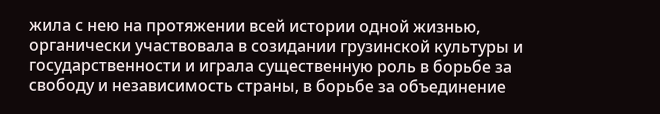жила с нею на протяжении всей истории одной жизнью, органически участвовала в созидании грузинской культуры и государственности и играла существенную роль в борьбе за свободу и независимость страны, в борьбе за объединение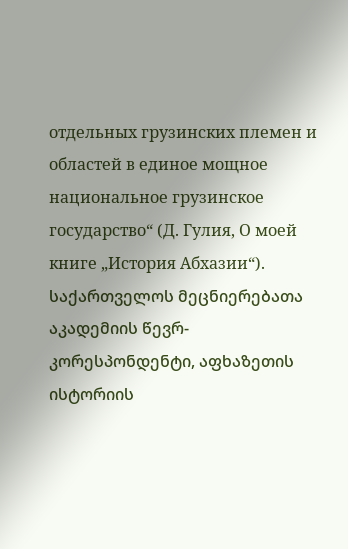отдельных грузинских племен и областей в единое мощное национальное грузинское государство“ (Д. Гулия, О моей книге „История Абхазии“). საქართველოს მეცნიერებათა აკადემიის წევრ-კორესპონდენტი, აფხაზეთის ისტორიის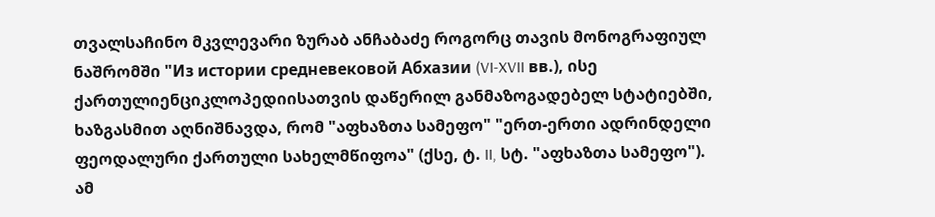თვალსაჩინო მკვლევარი ზურაბ ანჩაბაძე როგორც თავის მონოგრაფიულ ნაშრომში "Из истории средневековой Абхазии (VI-XVII вв.), ისე ქართულიენციკლოპედიისათვის დაწერილ განმაზოგადებელ სტატიებში, ხაზგასმით აღნიშნავდა, რომ "აფხაზთა სამეფო" "ერთ-ერთი ადრინდელი ფეოდალური ქართული სახელმწიფოა" (ქსე, ტ. II, სტ. "აფხაზთა სამეფო"). ამ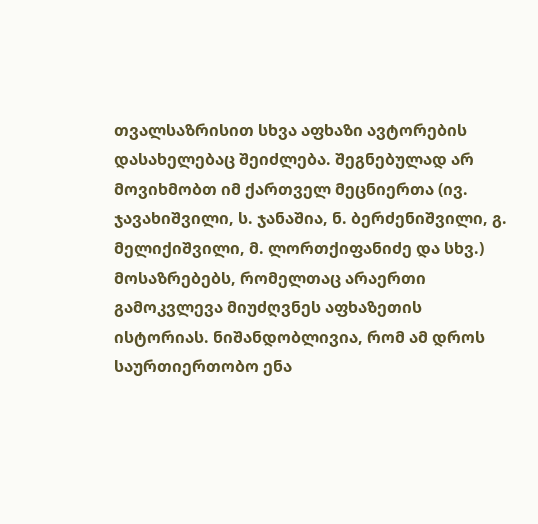თვალსაზრისით სხვა აფხაზი ავტორების დასახელებაც შეიძლება. შეგნებულად არ მოვიხმობთ იმ ქართველ მეცნიერთა (ივ. ჯავახიშვილი, ს. ჯანაშია, ნ. ბერძენიშვილი, გ. მელიქიშვილი, მ. ლორთქიფანიძე და სხვ.) მოსაზრებებს, რომელთაც არაერთი გამოკვლევა მიუძღვნეს აფხაზეთის ისტორიას. ნიშანდობლივია, რომ ამ დროს საურთიერთობო ენა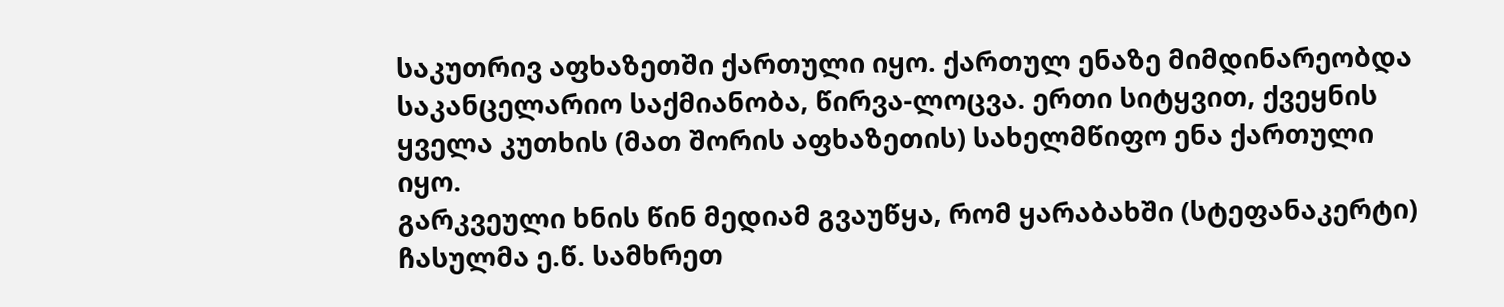საკუთრივ აფხაზეთში ქართული იყო. ქართულ ენაზე მიმდინარეობდა საკანცელარიო საქმიანობა, წირვა-ლოცვა. ერთი სიტყვით, ქვეყნის ყველა კუთხის (მათ შორის აფხაზეთის) სახელმწიფო ენა ქართული იყო.
გარკვეული ხნის წინ მედიამ გვაუწყა, რომ ყარაბახში (სტეფანაკერტი) ჩასულმა ე.წ. სამხრეთ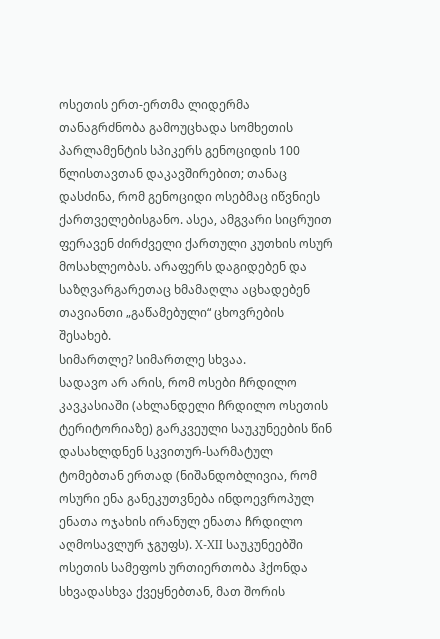ოსეთის ერთ-ერთმა ლიდერმა თანაგრძნობა გამოუცხადა სომხეთის პარლამენტის სპიკერს გენოციდის 100 წლისთავთან დაკავშირებით; თანაც დასძინა, რომ გენოციდი ოსებმაც იწვნიეს ქართველებისგანო. ასეა, ამგვარი სიცრუით ფერავენ ძირძველი ქართული კუთხის ოსურ მოსახლეობას. არაფერს დაგიდებენ და საზღვარგარეთაც ხმამაღლა აცხადებენ თავიანთი „გაწამებული“ ცხოვრების შესახებ.
სიმართლე? სიმართლე სხვაა.
სადავო არ არის, რომ ოსები ჩრდილო კავკასიაში (ახლანდელი ჩრდილო ოსეთის ტერიტორიაზე) გარკვეული საუკუნეების წინ დასახლდნენ სკვითურ-სარმატულ ტომებთან ერთად (ნიშანდობლივია, რომ ოსური ენა განეკუთვნება ინდოევროპულ ენათა ოჯახის ირანულ ენათა ჩრდილო აღმოსავლურ ჯგუფს). X-XII საუკუნეებში ოსეთის სამეფოს ურთიერთობა ჰქონდა სხვადასხვა ქვეყნებთან, მათ შორის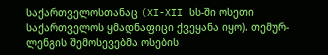საქართველოსთანაც (XI-XII სს-ში ოსეთი საქართველოს ყმადნაფიცი ქვეყანა იყო). თემურ-ლენგის შემოსევებმა ოსების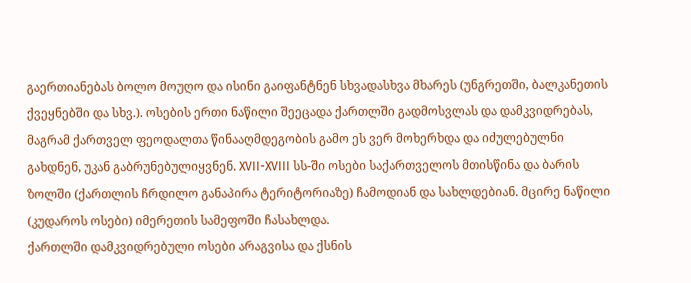გაერთიანებას ბოლო მოუღო და ისინი გაიფანტნენ სხვადასხვა მხარეს (უნგრეთში, ბალკანეთის ქვეყნებში და სხვ.). ოსების ერთი ნაწილი შეეცადა ქართლში გადმოსვლას და დამკვიდრებას, მაგრამ ქართველ ფეოდალთა წინააღმდეგობის გამო ეს ვერ მოხერხდა და იძულებულნი გახდნენ, უკან გაბრუნებულიყვნენ. XVII-XVIII სს-ში ოსები საქართველოს მთისწინა და ბარის ზოლში (ქართლის ჩრდილო განაპირა ტერიტორიაზე) ჩამოდიან და სახლდებიან. მცირე ნაწილი (კუდაროს ოსები) იმერეთის სამეფოში ჩასახლდა.
ქართლში დამკვიდრებული ოსები არაგვისა და ქსნის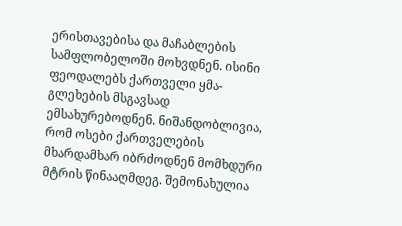ერისთავებისა და მაჩაბლების სამფლობელოში მოხვდნენ. ისინი ფეოდალებს ქართველი ყმა-გლეხების მსგავსად ემსახურებოდნენ. ნიშანდობლივია, რომ ოსები ქართველების მხარდამხარ იბრძოდნენ მომხდური მტრის წინააღმდეგ. შემონახულია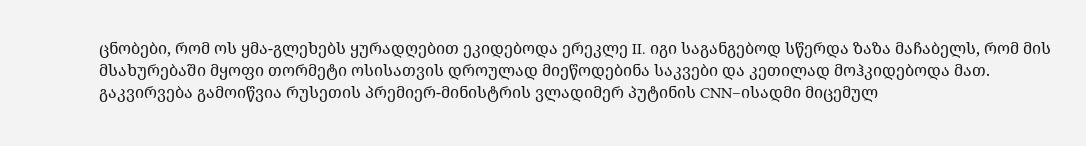ცნობები, რომ ოს ყმა-გლეხებს ყურადღებით ეკიდებოდა ერეკლე II. იგი საგანგებოდ სწერდა ზაზა მაჩაბელს, რომ მის მსახურებაში მყოფი თორმეტი ოსისათვის დროულად მიეწოდებინა საკვები და კეთილად მოჰკიდებოდა მათ.
გაკვირვება გამოიწვია რუსეთის პრემიერ-მინისტრის ვლადიმერ პუტინის CNN–ისადმი მიცემულ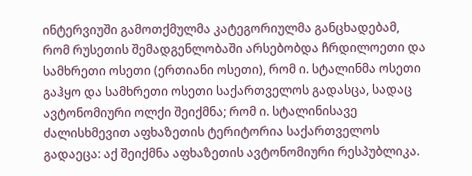ინტერვიუში გამოთქმულმა კატეგორიულმა განცხადებამ, რომ რუსეთის შემადგენლობაში არსებობდა ჩრდილოეთი და სამხრეთი ოსეთი (ერთიანი ოსეთი), რომ ი. სტალინმა ოსეთი გაჰყო და სამხრეთი ოსეთი საქართველოს გადასცა, სადაც ავტონომიური ოლქი შეიქმნა; რომ ი. სტალინისავე ძალისხმევით აფხაზეთის ტერიტორია საქართველოს გადაეცა: აქ შეიქმნა აფხაზეთის ავტონომიური რესპუბლიკა.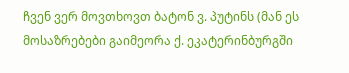ჩვენ ვერ მოვთხოვთ ბატონ ვ. პუტინს (მან ეს მოსაზრებები გაიმეორა ქ. ეკატერინბურგში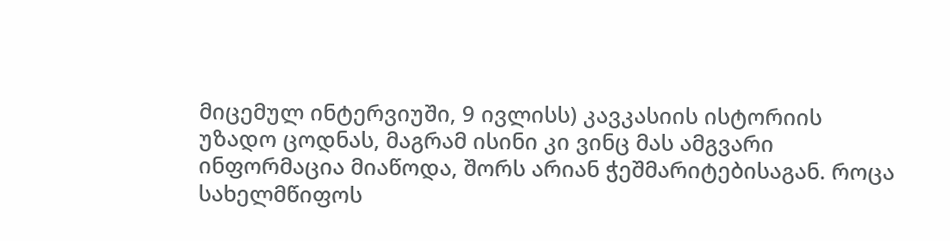მიცემულ ინტერვიუში, 9 ივლისს) კავკასიის ისტორიის უზადო ცოდნას, მაგრამ ისინი კი ვინც მას ამგვარი ინფორმაცია მიაწოდა, შორს არიან ჭეშმარიტებისაგან. როცა სახელმწიფოს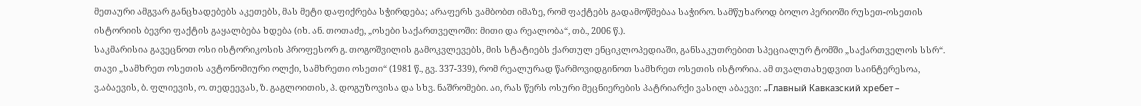მეთაური ამგვარ განცხადებებს აკეთებს, მას მეტი დაფიქრება სჭირდება; არაფერს ვამბობთ იმაზე, რომ ფაქტებს გადამოწმებაა საჭირო. სამწუხაროდ ბოლო პერიოში რუსეთ-ოსეთის ისტორიის ბევრი ფაქტის გაყალბება ხდება (იხ. ან. თოთაძე, „ოსები საქართველოში: მითი და რეალობა“, თბ., 2006 წ.).
საკმარისია გავეცნოთ ოსი ისტორიკოსის პროფესორ გ. თოგოშვილის გამოკვლევებს, მის სტატიებს ქართულ ენციკლოპედიაში, განსაკუთრებით სპეციალურ ტომში „საქართველოს სსრ“. თავი „სამხრეთ ოსეთის ავტონომიური ოლქი, სამხრეთი ოსეთი“ (1981 წ., გვ. 337-339), რომ რეალურად წარმოვიდგინოთ სამხრეთ ოსეთის ისტორია. ამ თვალთახედვით საინტერესოა, ვ.აბაევის, ბ. ფლიევის, ო. თედეევას, ზ. გაგლოითის, პ. დოგუზოვისა და სხვ. ნაშრომები. აი, რას წერს ოსური მეცნიერების პატრიარქი ვასილ აბაევი: „Главный Кавказский хребет –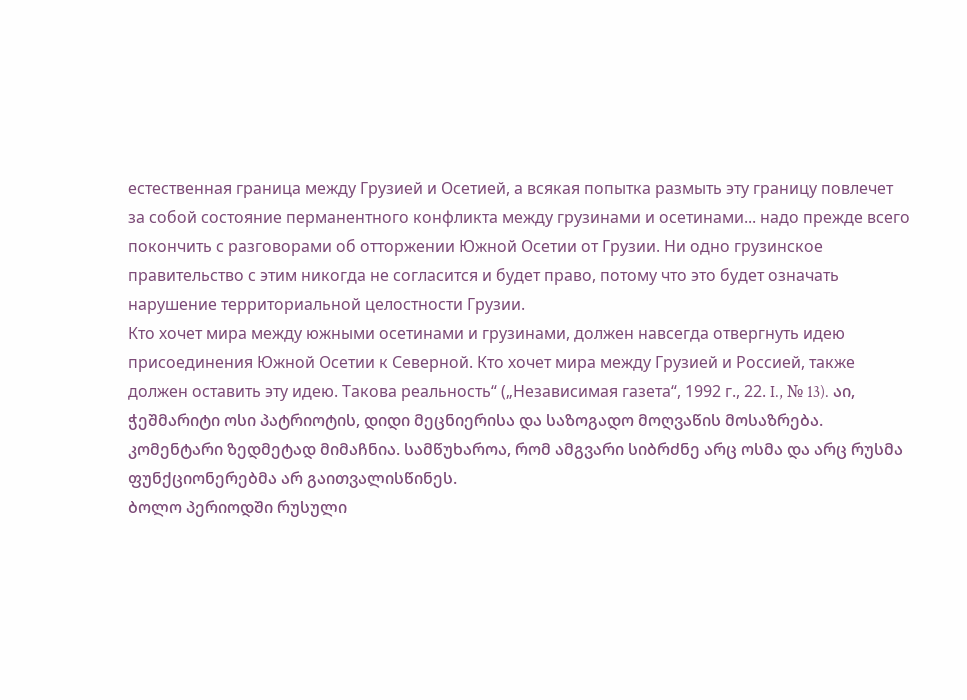естественная граница между Грузией и Осетией, а всякая попытка размыть эту границу повлечет за собой состояние перманентного конфликта между грузинами и осетинами... надо прежде всего покончить с разговорами об отторжении Южной Осетии от Грузии. Ни одно грузинское правительство с этим никогда не согласится и будет право, потому что это будет означать нарушение территориальной целостности Грузии.
Кто хочет мира между южными осетинами и грузинами, должен навсегда отвергнуть идею присоединения Южной Осетии к Северной. Кто хочет мира между Грузией и Россией, также должен оставить эту идею. Такова реальность“ („Независимая газета“, 1992 г., 22. I., № 13). აი, ჭეშმარიტი ოსი პატრიოტის, დიდი მეცნიერისა და საზოგადო მოღვაწის მოსაზრება. კომენტარი ზედმეტად მიმაჩნია. სამწუხაროა, რომ ამგვარი სიბრძნე არც ოსმა და არც რუსმა ფუნქციონერებმა არ გაითვალისწინეს.
ბოლო პერიოდში რუსული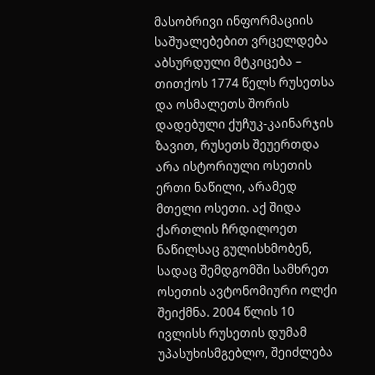მასობრივი ინფორმაციის საშუალებებით ვრცელდება აბსურდული მტკიცება – თითქოს 1774 წელს რუსეთსა და ოსმალეთს შორის დადებული ქუჩუკ-კაინარჯის ზავით, რუსეთს შეუერთდა არა ისტორიული ოსეთის ერთი ნაწილი, არამედ მთელი ოსეთი. აქ შიდა ქართლის ჩრდილოეთ ნაწილსაც გულისხმობენ, სადაც შემდგომში სამხრეთ ოსეთის ავტონომიური ოლქი შეიქმნა. 2004 წლის 10 ივლისს რუსეთის დუმამ უპასუხისმგებლო, შეიძლება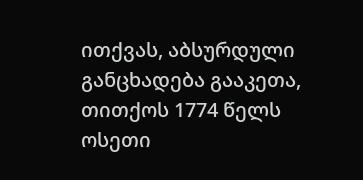ითქვას, აბსურდული განცხადება გააკეთა, თითქოს 1774 წელს ოსეთი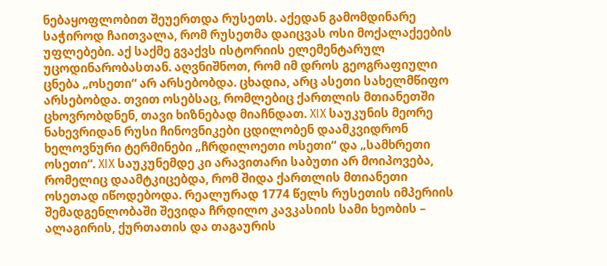ნებაყოფლობით შეუერთდა რუსეთს. აქედან გამომდინარე საჭიროდ ჩაითვალა, რომ რუსეთმა დაიცვას ოსი მოქალაქეების უფლებები. აქ საქმე გვაქვს ისტორიის ელემენტარულ უცოდინარობასთან. აღვნიშნოთ, რომ იმ დროს გეოგრაფიული ცნება „ოსეთი“ არ არსებობდა. ცხადია, არც ასეთი სახელმწიფო არსებობდა. თვით ოსებსაც, რომლებიც ქართლის მთიანეთში ცხოვრობდნენ, თავი ხიზნებად მიაჩნდათ. XIX საუკუნის მეორე ნახევრიდან რუსი ჩინოვნიკები ცდილობენ დაამკვიდრონ ხელოვნური ტერმინები „ჩრდილოეთი ოსეთი“ და „სამხრეთი ოსეთი“. XIX საუკუნემდე კი არავითარი საბუთი არ მოიპოვება, რომელიც დაამტკიცებდა, რომ შიდა ქართლის მთიანეთი ოსეთად იწოდებოდა. რეალურად 1774 წელს რუსეთის იმპერიის შემადგენლობაში შევიდა ჩრდილო კავკასიის სამი ხეობის – ალაგირის, ქურთათის და თაგაურის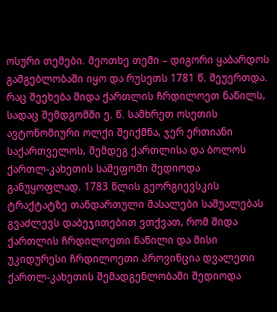ოსური თემები. მეოთხე თემი – დიგორი ყაბარდოს გამგებლობაში იყო და რუსეთს 1781 წ. შეუერთდა. რაც შეეხება შიდა ქართლის ჩრდილოეთ ნაწილს, სადაც შემდგომში ე. წ. სამხრეთ ოსეთის ავტონომიური ოლქი შეიქმნა, ჯერ ერთიანი საქართველოს, შემდეგ ქართლისა და ბოლოს ქართლ-კახეთის სამეფოში შედიოდა განუყოფლად. 1783 წლის გეორგიევსკის ტრაქტატზე თანდართული მასალები საშუალებას გვაძლევს დაბეჯითებით ვთქვათ, რომ შიდა ქართლის ჩრდილოეთი ნაწილი და მისი უკიდურესი ჩრდილოეთი პროვინცია დვალეთი ქართლ-კახეთის შემადგენლობაში შედიოდა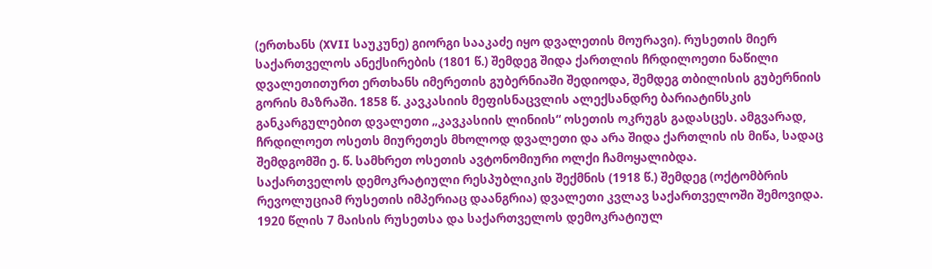(ერთხანს (XVII საუკუნე) გიორგი სააკაძე იყო დვალეთის მოურავი). რუსეთის მიერ საქართველოს ანექსირების (1801 წ.) შემდეგ შიდა ქართლის ჩრდილოეთი ნაწილი დვალეთითურთ ერთხანს იმერეთის გუბერნიაში შედიოდა, შემდეგ თბილისის გუბერნიის გორის მაზრაში. 1858 წ. კავკასიის მეფისნაცვლის ალექსანდრე ბარიატინსკის განკარგულებით დვალეთი „კავკასიის ლინიის“ ოსეთის ოკრუგს გადასცეს. ამგვარად, ჩრდილოეთ ოსეთს მიურეთეს მხოლოდ დვალეთი და არა შიდა ქართლის ის მიწა, სადაც შემდგომში ე. წ. სამხრეთ ოსეთის ავტონომიური ოლქი ჩამოყალიბდა.
საქართველოს დემოკრატიული რესპუბლიკის შექმნის (1918 წ.) შემდეგ (ოქტომბრის რევოლუციამ რუსეთის იმპერიაც დაანგრია) დვალეთი კვლავ საქართველოში შემოვიდა. 1920 წლის 7 მაისის რუსეთსა და საქართველოს დემოკრატიულ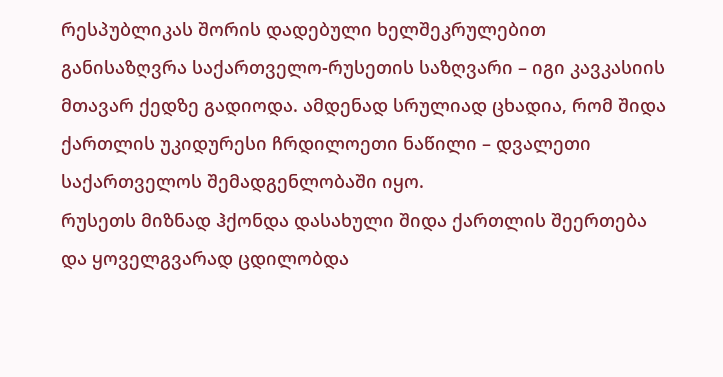რესპუბლიკას შორის დადებული ხელშეკრულებით განისაზღვრა საქართველო-რუსეთის საზღვარი – იგი კავკასიის მთავარ ქედზე გადიოდა. ამდენად სრულიად ცხადია, რომ შიდა ქართლის უკიდურესი ჩრდილოეთი ნაწილი – დვალეთი საქართველოს შემადგენლობაში იყო.
რუსეთს მიზნად ჰქონდა დასახული შიდა ქართლის შეერთება და ყოველგვარად ცდილობდა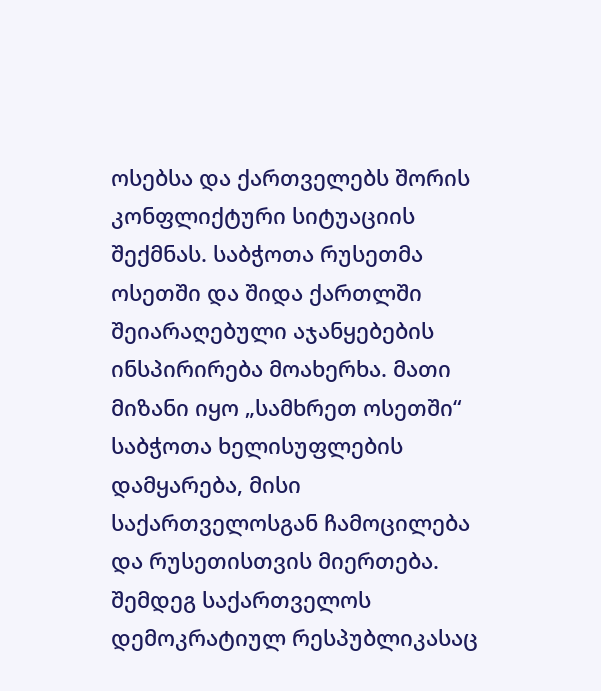ოსებსა და ქართველებს შორის კონფლიქტური სიტუაციის შექმნას. საბჭოთა რუსეთმა ოსეთში და შიდა ქართლში შეიარაღებული აჯანყებების ინსპირირება მოახერხა. მათი მიზანი იყო „სამხრეთ ოსეთში“ საბჭოთა ხელისუფლების დამყარება, მისი საქართველოსგან ჩამოცილება და რუსეთისთვის მიერთება. შემდეგ საქართველოს დემოკრატიულ რესპუბლიკასაც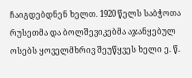ჩაიგდებდნენ ხელთ. 1920 წელს საბჭოთა რუსეთმა და ბოლშევიკებმა აჯანყებულ ოსებს ყოველმხრივ შეუწყვეს ხელი ე. წ.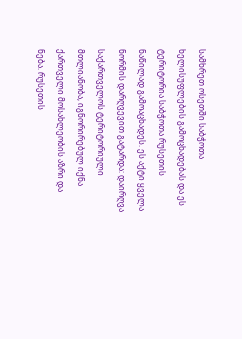სამხრეთ ოსეთში საბჭოთა ხელისუფლების გამოცხადებას და ეს ტერიტორია საბჭოთა რუსეთის ნაწილად გამოაცხადეს. ეს აქტი ყველა ნორმის დარღვევით გატარდა: დაირღვა საქართველოს ტერიტორიული მთლიანობა, იგნორირებულ იქნა ქართველი მოსახლეობის აზრი და ნება. რუსეთის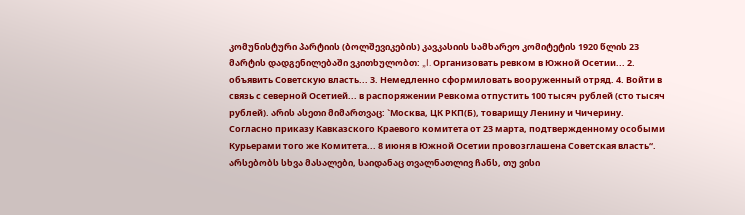კომუნისტური პარტიის (ბოლშევიკების) კავკასიის სამხარეო კომიტეტის 1920 წლის 23 მარტის დადგენილებაში ვკითხულობთ: „I. Организовать ревком в Южной Осетии... 2. объявить Советскую власть... 3. Немедленно сформиловать вооруженный отряд. 4. Войти в связь с северной Осетией... в распоряжении Ревкома отпустить 100 тысяч рублей (сто тысяч рублей). არის ასეთი მიმართვაც: `Москва, ЦК РКП(Б), товарищу Ленину и Чичерину. Согласно приказу Кавказского Краевого комитета от 23 марта, подтвержденному особыми Курьерами того же Комитета... 8 июня в Южной Осетии провозглашена Советская власть“. არსებობს სხვა მასალები, საიდანაც თვალნათლივ ჩანს, თუ ვისი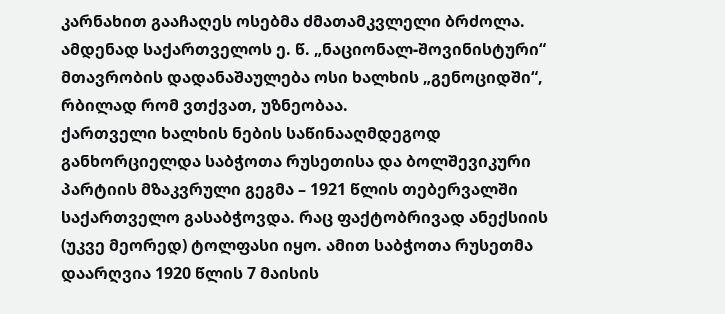კარნახით გააჩაღეს ოსებმა ძმათამკვლელი ბრძოლა. ამდენად საქართველოს ე. წ. „ნაციონალ-შოვინისტური“ მთავრობის დადანაშაულება ოსი ხალხის „გენოციდში“, რბილად რომ ვთქვათ, უზნეობაა.
ქართველი ხალხის ნების საწინააღმდეგოდ განხორციელდა საბჭოთა რუსეთისა და ბოლშევიკური პარტიის მზაკვრული გეგმა – 1921 წლის თებერვალში საქართველო გასაბჭოვდა. რაც ფაქტობრივად ანექსიის (უკვე მეორედ) ტოლფასი იყო. ამით საბჭოთა რუსეთმა დაარღვია 1920 წლის 7 მაისის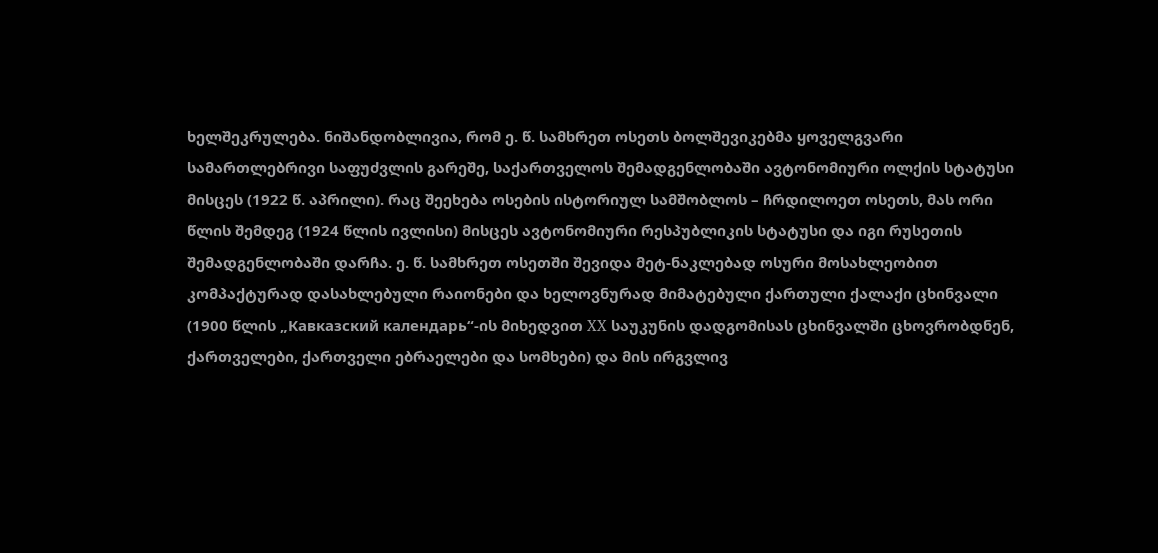ხელშეკრულება. ნიშანდობლივია, რომ ე. წ. სამხრეთ ოსეთს ბოლშევიკებმა ყოველგვარი სამართლებრივი საფუძვლის გარეშე, საქართველოს შემადგენლობაში ავტონომიური ოლქის სტატუსი მისცეს (1922 წ. აპრილი). რაც შეეხება ოსების ისტორიულ სამშობლოს – ჩრდილოეთ ოსეთს, მას ორი წლის შემდეგ (1924 წლის ივლისი) მისცეს ავტონომიური რესპუბლიკის სტატუსი და იგი რუსეთის შემადგენლობაში დარჩა. ე. წ. სამხრეთ ოსეთში შევიდა მეტ-ნაკლებად ოსური მოსახლეობით კომპაქტურად დასახლებული რაიონები და ხელოვნურად მიმატებული ქართული ქალაქი ცხინვალი (1900 წლის „Кавказский календарь“-ის მიხედვით XX საუკუნის დადგომისას ცხინვალში ცხოვრობდნენ, ქართველები, ქართველი ებრაელები და სომხები) და მის ირგვლივ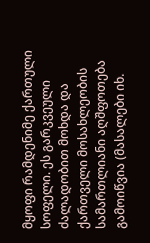მყოფი რამდენიმე ქართული სოფელი. ეს გარკვეული ძალადობით მოხდა და ქართველი მოსახლეობის სამართლიანი აღშფოთება გამოიწვია (მასალები იხ.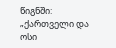წიგნში: „ქართველი და ოსი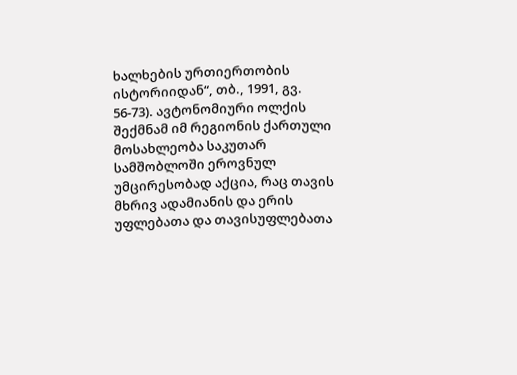ხალხების ურთიერთობის ისტორიიდან“, თბ., 1991, გვ. 56-73). ავტონომიური ოლქის შექმნამ იმ რეგიონის ქართული მოსახლეობა საკუთარ სამშობლოში ეროვნულ უმცირესობად აქცია, რაც თავის მხრივ ადამიანის და ერის უფლებათა და თავისუფლებათა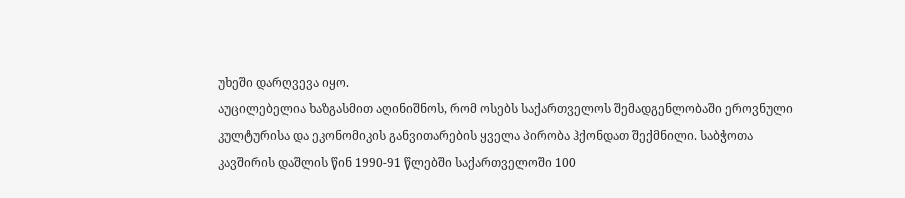უხეში დარღვევა იყო.
აუცილებელია ხაზგასმით აღინიშნოს, რომ ოსებს საქართველოს შემადგენლობაში ეროვნული კულტურისა და ეკონომიკის განვითარების ყველა პირობა ჰქონდათ შექმნილი. საბჭოთა კავშირის დაშლის წინ 1990-91 წლებში საქართველოში 100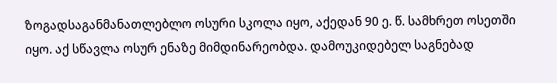ზოგადსაგანმანათლებლო ოსური სკოლა იყო, აქედან 90 ე. წ. სამხრეთ ოსეთში იყო. აქ სწავლა ოსურ ენაზე მიმდინარეობდა. დამოუკიდებელ საგნებად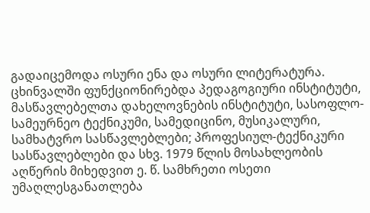გადაიცემოდა ოსური ენა და ოსური ლიტერატურა. ცხინვალში ფუნქციონირებდა პედაგოგიური ინსტიტუტი, მასწავლებელთა დახელოვნების ინსტიტუტი, სასოფლო-სამეურნეო ტექნიკუმი, სამედიცინო, მუსიკალური, სამხატვრო სასწავლებლები; პროფესიულ-ტექნიკური სასწავლებლები და სხვ. 1979 წლის მოსახლეობის აღწერის მიხედვით ე. წ. სამხრეთი ოსეთი უმაღლესგანათლება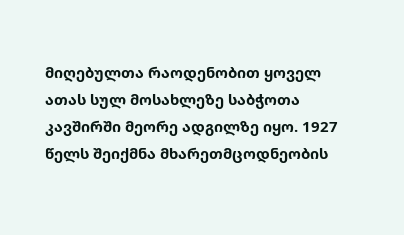მიღებულთა რაოდენობით ყოველ ათას სულ მოსახლეზე საბჭოთა კავშირში მეორე ადგილზე იყო. 1927 წელს შეიქმნა მხარეთმცოდნეობის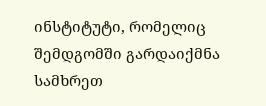ინსტიტუტი, რომელიც შემდგომში გარდაიქმნა სამხრეთ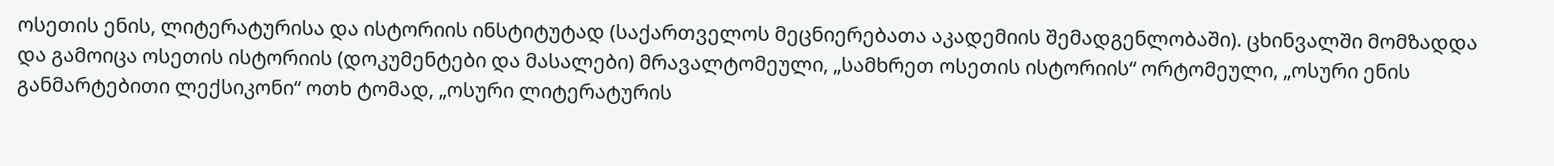ოსეთის ენის, ლიტერატურისა და ისტორიის ინსტიტუტად (საქართველოს მეცნიერებათა აკადემიის შემადგენლობაში). ცხინვალში მომზადდა და გამოიცა ოსეთის ისტორიის (დოკუმენტები და მასალები) მრავალტომეული, „სამხრეთ ოსეთის ისტორიის“ ორტომეული, „ოსური ენის განმარტებითი ლექსიკონი“ ოთხ ტომად, „ოსური ლიტერატურის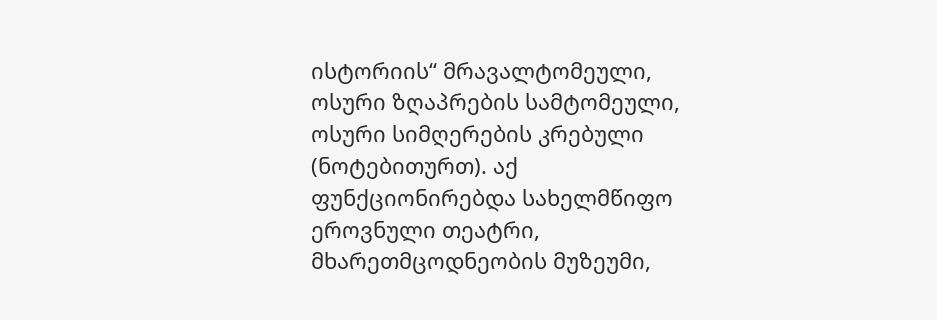ისტორიის“ მრავალტომეული, ოსური ზღაპრების სამტომეული, ოსური სიმღერების კრებული (ნოტებითურთ). აქ ფუნქციონირებდა სახელმწიფო ეროვნული თეატრი, მხარეთმცოდნეობის მუზეუმი,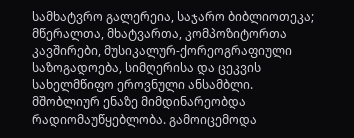სამხატვრო გალერეია, საჯარო ბიბლიოთეკა; მწერალთა, მხატვართა, კომპოზიტორთა კავშირები, მუსიკალურ-ქორეოგრაფიული საზოგადოება, სიმღერისა და ცეკვის სახელმწიფო ეროვნული ანსამბლი. მშობლიურ ენაზე მიმდინარეობდა რადიომაუწყებლობა. გამოიცემოდა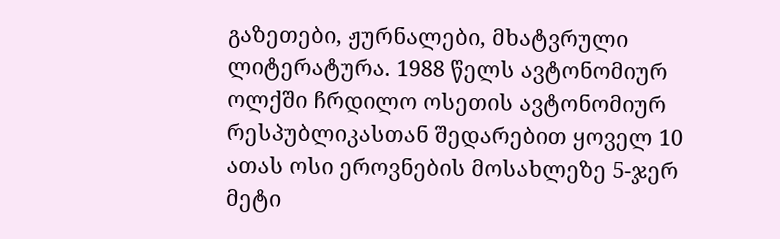გაზეთები, ჟურნალები, მხატვრული ლიტერატურა. 1988 წელს ავტონომიურ ოლქში ჩრდილო ოსეთის ავტონომიურ რესპუბლიკასთან შედარებით ყოველ 10 ათას ოსი ეროვნების მოსახლეზე 5-ჯერ მეტი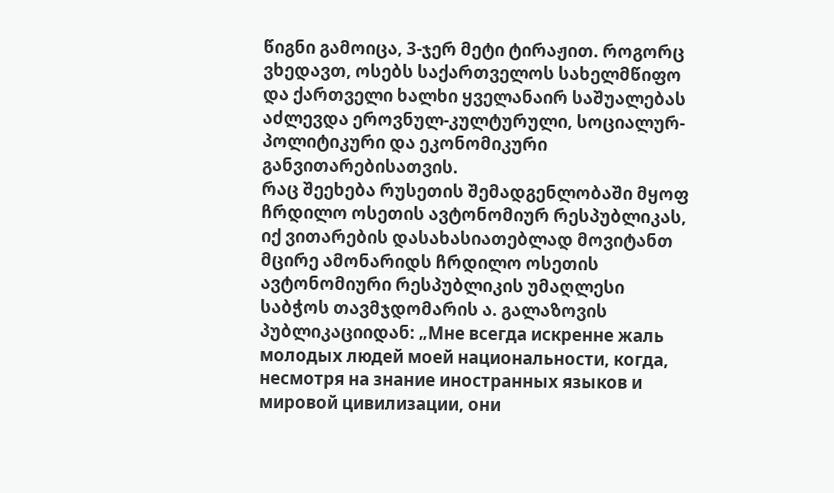წიგნი გამოიცა, 3-ჯერ მეტი ტირაჟით. როგორც ვხედავთ, ოსებს საქართველოს სახელმწიფო და ქართველი ხალხი ყველანაირ საშუალებას აძლევდა ეროვნულ-კულტურული, სოციალურ-პოლიტიკური და ეკონომიკური განვითარებისათვის.
რაც შეეხება რუსეთის შემადგენლობაში მყოფ ჩრდილო ოსეთის ავტონომიურ რესპუბლიკას, იქ ვითარების დასახასიათებლად მოვიტანთ მცირე ამონარიდს ჩრდილო ოსეთის ავტონომიური რესპუბლიკის უმაღლესი საბჭოს თავმჯდომარის ა. გალაზოვის პუბლიკაციიდან: „Мне всегда искренне жаль молодых людей моей национальности, когда, несмотря на знание иностранных языков и мировой цивилизации, они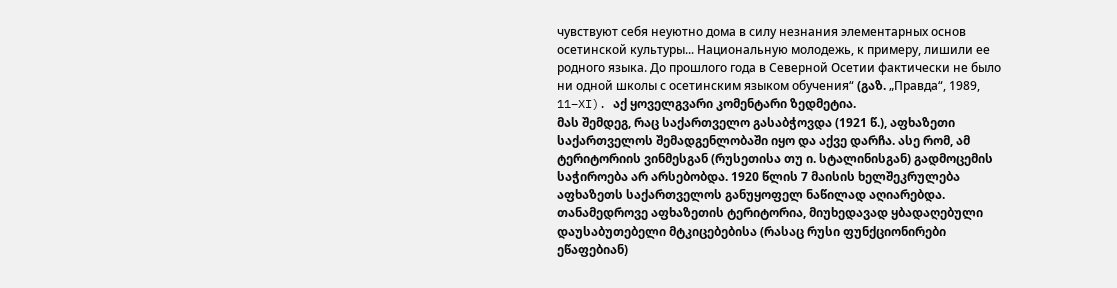чувствуют себя неуютно дома в силу незнания элементарных основ осетинской культуры... Национальную молодежь, к примеру, лишили ее родного языка. До прошлого года в Северной Осетии фактически не было ни одной школы с осетинским языком обучения“ (გაზ. „Правда“, 1989, 11–XI). აქ ყოველგვარი კომენტარი ზედმეტია.
მას შემდეგ, რაც საქართველო გასაბჭოვდა (1921 წ.), აფხაზეთი საქართველოს შემადგენლობაში იყო და აქვე დარჩა. ასე რომ, ამ ტერიტორიის ვინმესგან (რუსეთისა თუ ი. სტალინისგან) გადმოცემის საჭიროება არ არსებობდა. 1920 წლის 7 მაისის ხელშეკრულება აფხაზეთს საქართველოს განუყოფელ ნაწილად აღიარებდა.
თანამედროვე აფხაზეთის ტერიტორია, მიუხედავად ყბადაღებული დაუსაბუთებელი მტკიცებებისა (რასაც რუსი ფუნქციონირები ეწაფებიან)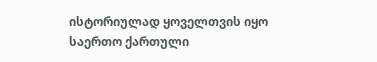ისტორიულად ყოველთვის იყო საერთო ქართული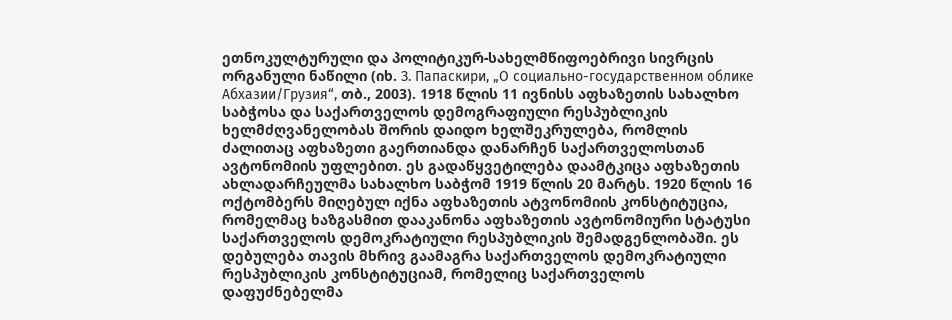ეთნოკულტურული და პოლიტიკურ-სახელმწიფოებრივი სივრცის ორგანული ნაწილი (იხ. З. Папаскири, „О социально-государственном облике Абхазии/Грузия“, თბ., 2003). 1918 წლის 11 ივნისს აფხაზეთის სახალხო საბჭოსა და საქართველოს დემოგრაფიული რესპუბლიკის ხელმძღვანელობას შორის დაიდო ხელშეკრულება, რომლის ძალითაც აფხაზეთი გაერთიანდა დანარჩენ საქართველოსთან ავტონომიის უფლებით. ეს გადაწყვეტილება დაამტკიცა აფხაზეთის ახლადარჩეულმა სახალხო საბჭომ 1919 წლის 20 მარტს. 1920 წლის 16 ოქტომბერს მიღებულ იქნა აფხაზეთის ატვონომიის კონსტიტუცია, რომელმაც ხაზგასმით დააკანონა აფხაზეთის ავტონომიური სტატუსი საქართველოს დემოკრატიული რესპუბლიკის შემადგენლობაში. ეს დებულება თავის მხრივ გაამაგრა საქართველოს დემოკრატიული რესპუბლიკის კონსტიტუციამ, რომელიც საქართველოს დაფუძნებელმა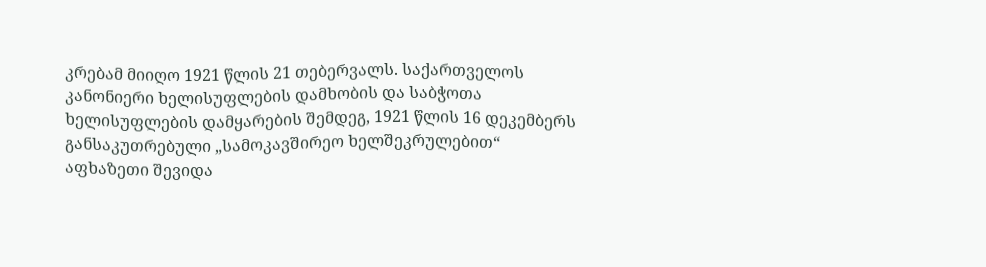კრებამ მიიღო 1921 წლის 21 თებერვალს. საქართველოს კანონიერი ხელისუფლების დამხობის და საბჭოთა ხელისუფლების დამყარების შემდეგ, 1921 წლის 16 დეკემბერს განსაკუთრებული „სამოკავშირეო ხელშეკრულებით“ აფხაზეთი შევიდა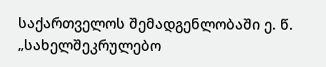საქართველოს შემადგენლობაში ე. წ. „სახელშეკრულებო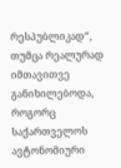რესპუბლიკად“, თუმცა რეალურად იმთავითვე განიხილებოდა, როგორც საქართველოს ავტონომიური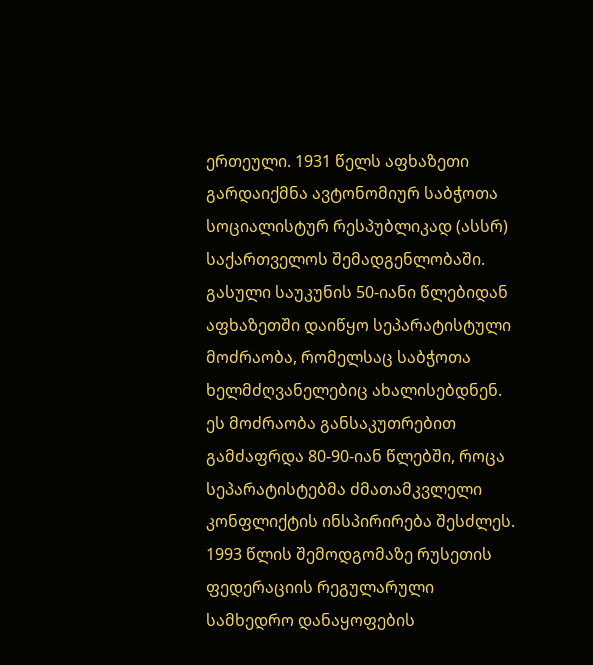ერთეული. 1931 წელს აფხაზეთი გარდაიქმნა ავტონომიურ საბჭოთა სოციალისტურ რესპუბლიკად (ასსრ) საქართველოს შემადგენლობაში.
გასული საუკუნის 50-იანი წლებიდან აფხაზეთში დაიწყო სეპარატისტული მოძრაობა, რომელსაც საბჭოთა ხელმძღვანელებიც ახალისებდნენ. ეს მოძრაობა განსაკუთრებით გამძაფრდა 80-90-იან წლებში, როცა სეპარატისტებმა ძმათამკვლელი კონფლიქტის ინსპირირება შესძლეს. 1993 წლის შემოდგომაზე რუსეთის ფედერაციის რეგულარული სამხედრო დანაყოფების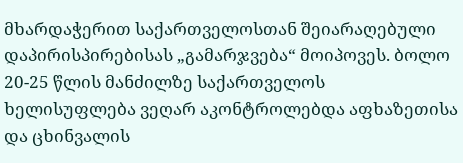მხარდაჭერით საქართველოსთან შეიარაღებული დაპირისპირებისას „გამარჯვება“ მოიპოვეს. ბოლო 20-25 წლის მანძილზე საქართველოს ხელისუფლება ვეღარ აკონტროლებდა აფხაზეთისა და ცხინვალის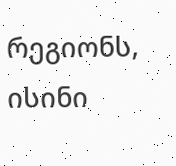რეგიონს, ისინი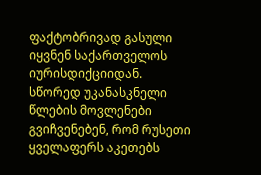ფაქტობრივად გასული იყვნენ საქართველოს იურისდიქციიდან.
სწორედ უკანასკნელი წლების მოვლენები გვიჩვენებენ, რომ რუსეთი ყველაფერს აკეთებს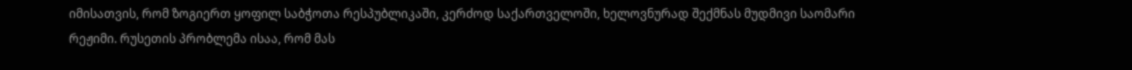იმისათვის, რომ ზოგიერთ ყოფილ საბჭოთა რესპუბლიკაში, კერძოდ საქართველოში, ხელოვნურად შექმნას მუდმივი საომარი რეჟიმი. რუსეთის პრობლემა ისაა, რომ მას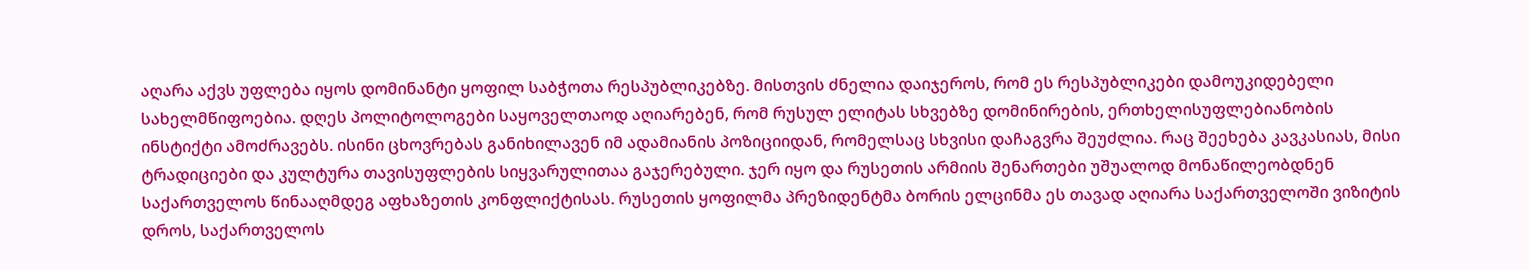აღარა აქვს უფლება იყოს დომინანტი ყოფილ საბჭოთა რესპუბლიკებზე. მისთვის ძნელია დაიჯეროს, რომ ეს რესპუბლიკები დამოუკიდებელი სახელმწიფოებია. დღეს პოლიტოლოგები საყოველთაოდ აღიარებენ, რომ რუსულ ელიტას სხვებზე დომინირების, ერთხელისუფლებიანობის ინსტიქტი ამოძრავებს. ისინი ცხოვრებას განიხილავენ იმ ადამიანის პოზიციიდან, რომელსაც სხვისი დაჩაგვრა შეუძლია. რაც შეეხება კავკასიას, მისი ტრადიციები და კულტურა თავისუფლების სიყვარულითაა გაჯერებული. ჯერ იყო და რუსეთის არმიის შენართები უშუალოდ მონაწილეობდნენ საქართველოს წინააღმდეგ აფხაზეთის კონფლიქტისას. რუსეთის ყოფილმა პრეზიდენტმა ბორის ელცინმა ეს თავად აღიარა საქართველოში ვიზიტის დროს, საქართველოს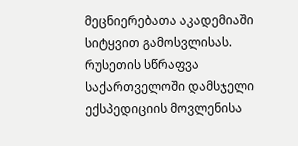მეცნიერებათა აკადემიაში სიტყვით გამოსვლისას.
რუსეთის სწრაფვა საქართველოში დამსჯელი ექსპედიციის მოვლენისა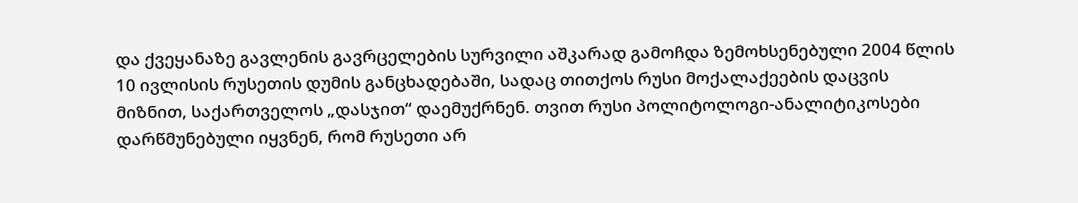და ქვეყანაზე გავლენის გავრცელების სურვილი აშკარად გამოჩდა ზემოხსენებული 2004 წლის 10 ივლისის რუსეთის დუმის განცხადებაში, სადაც თითქოს რუსი მოქალაქეების დაცვის მიზნით, საქართველოს „დასჯით“ დაემუქრნენ. თვით რუსი პოლიტოლოგი-ანალიტიკოსები დარწმუნებული იყვნენ, რომ რუსეთი არ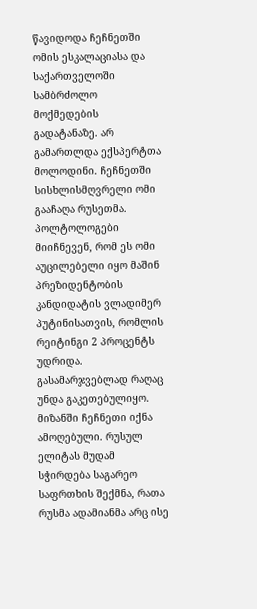წავიდოდა ჩეჩნეთში ომის ესკალაციასა და საქართველოში სამბრძოლო მოქმედების გადატანაზე. არ გამართლდა ექსპერტთა მოლოდინი. ჩეჩნეთში სისხლისმღვრელი ომი გააჩაღა რუსეთმა. პოლტოლოგები მიიჩნევენ, რომ ეს ომი აუცილებელი იყო მაშინ პრეზიდენტობის კანდიდატის ვლადიმერ პუტინისათვის, რომლის რეიტინგი 2 პროცენტს უდრიდა. გასამარჯვებლად რაღაც უნდა გაკეთებულიყო. მიზანში ჩეჩნეთი იქნა ამოღებული. რუსულ ელიტას მუდამ სჭირდება საგარეო საფრთხის შექმნა, რათა რუსმა ადამიანმა არც ისე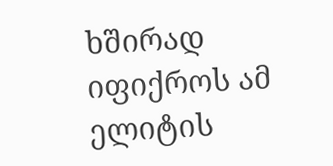ხშირად იფიქროს ამ ელიტის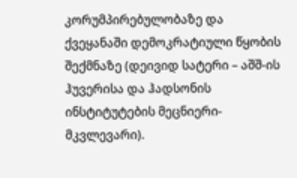კორუმპირებულობაზე და ქვეყანაში დემოკრატიული წყობის შექმნაზე (დეივიდ სატერი – აშშ-ის ჰუვერისა და ჰადსონის ინსტიტუტების მეცნიერი-მკვლევარი).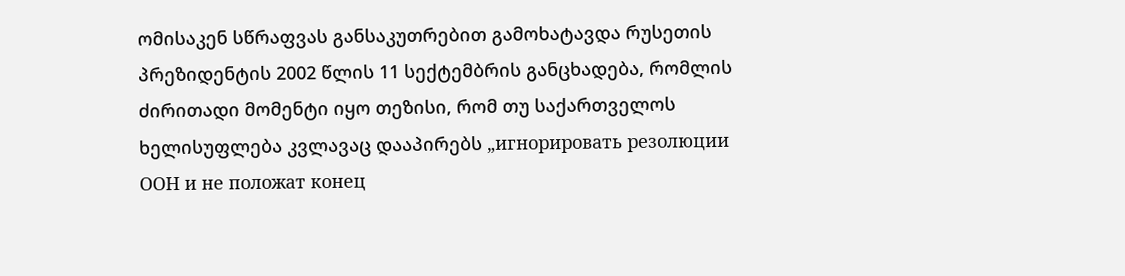ომისაკენ სწრაფვას განსაკუთრებით გამოხატავდა რუსეთის პრეზიდენტის 2002 წლის 11 სექტემბრის განცხადება, რომლის ძირითადი მომენტი იყო თეზისი, რომ თუ საქართველოს ხელისუფლება კვლავაც დააპირებს „игнорировать резолюции ООН и не положат конец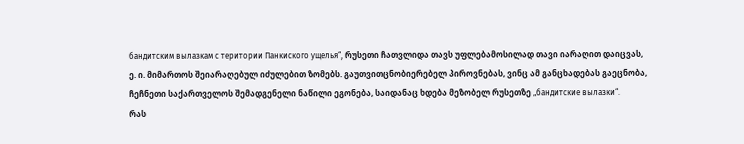бандитским вылазкам с територии Панкиского ущелья“, რუსეთი ჩათვლიდა თავს უფლებამოსილად თავი იარაღით დაიცვას, ე. ი. მიმართოს შეიარაღებულ იძულებით ზომებს. გაუთვითცნობიერებელ პიროვნებას, ვინც ამ განცხადებას გაეცნობა, ჩეჩნეთი საქართველოს შემადგენელი ნაწილი ეგონება, საიდანაც ხდება მეზობელ რუსეთზე „бандитские вылазки“.
რას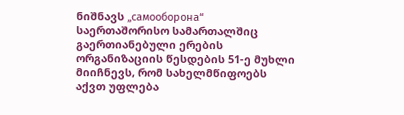ნიშნავს „самооборона“ საერთაშორისო სამართალშიც გაერთიანებული ერების ორგანიზაციის წესდების 51-ე მუხლი მიიჩნევს, რომ სახელმწიფოებს აქვთ უფლება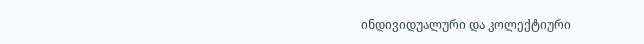ინდივიდუალური და კოლექტიური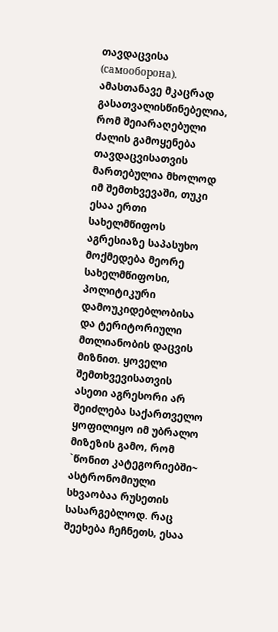თავდაცვისა (самооборона). ამასთანავე მკაცრად გასათვალისწინებელია, რომ შეიარაღებული ძალის გამოყენება თავდაცვისათვის მართებულია მხოლოდ იმ შემთხვევაში, თუკი ესაა ერთი სახელმწიფოს აგრესიაზე საპასუხო მოქმედება მეორე სახელმწიფოსი, პოლიტიკური დამოუკიდებლობისა და ტერიტორიული მთლიანობის დაცვის მიზნით. ყოველი შემთხვევისათვის ასეთი აგრესორი არ შეიძლება საქართველო ყოფილიყო იმ უბრალო მიზეზის გამო, რომ `წონით კატეგორიებში~ ასტრონომიული სხვაობაა რუსეთის სასარგებლოდ. რაც შეეხება ჩეჩნეთს, ესაა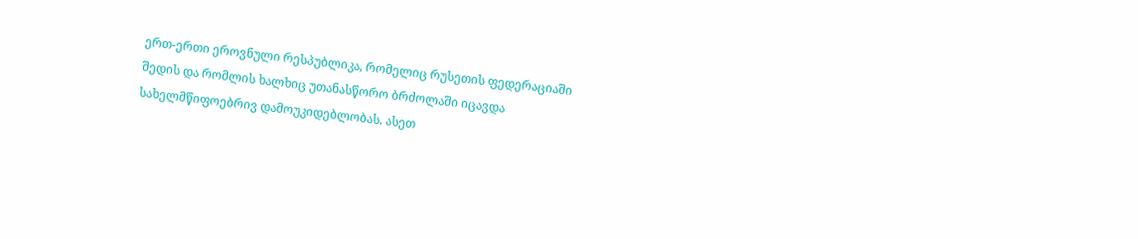ერთ-ერთი ეროვნული რესპუბლიკა, რომელიც რუსეთის ფედერაციაში შედის და რომლის ხალხიც უთანასწორო ბრძოლაში იცავდა სახელმწიფოებრივ დამოუკიდებლობას. ასეთ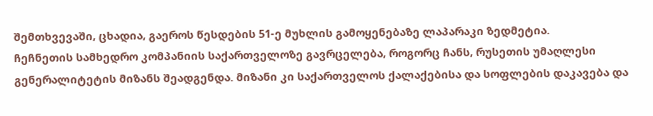შემთხვევაში, ცხადია, გაეროს წესდების 51-ე მუხლის გამოყენებაზე ლაპარაკი ზედმეტია.
ჩეჩნეთის სამხედრო კომპანიის საქართველოზე გავრცელება, როგორც ჩანს, რუსეთის უმაღლესი გენერალიტეტის მიზანს შეადგენდა. მიზანი კი საქართველოს ქალაქებისა და სოფლების დაკავება და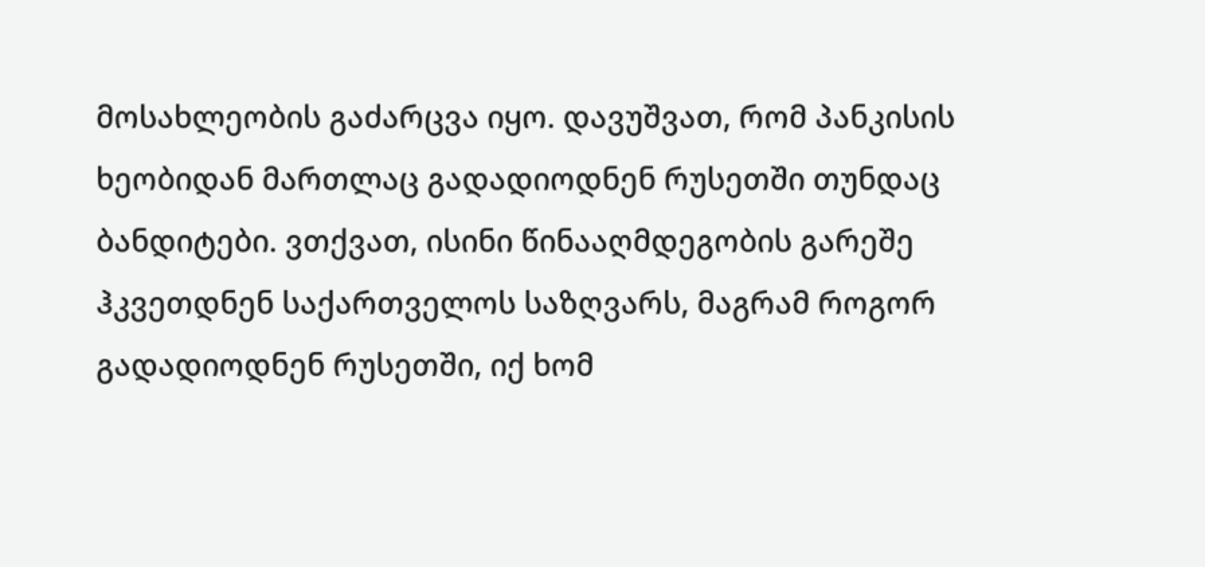მოსახლეობის გაძარცვა იყო. დავუშვათ, რომ პანკისის ხეობიდან მართლაც გადადიოდნენ რუსეთში თუნდაც ბანდიტები. ვთქვათ, ისინი წინააღმდეგობის გარეშე ჰკვეთდნენ საქართველოს საზღვარს, მაგრამ როგორ გადადიოდნენ რუსეთში, იქ ხომ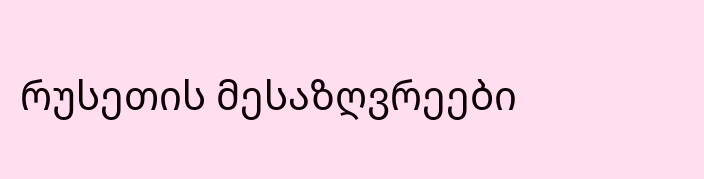რუსეთის მესაზღვრეები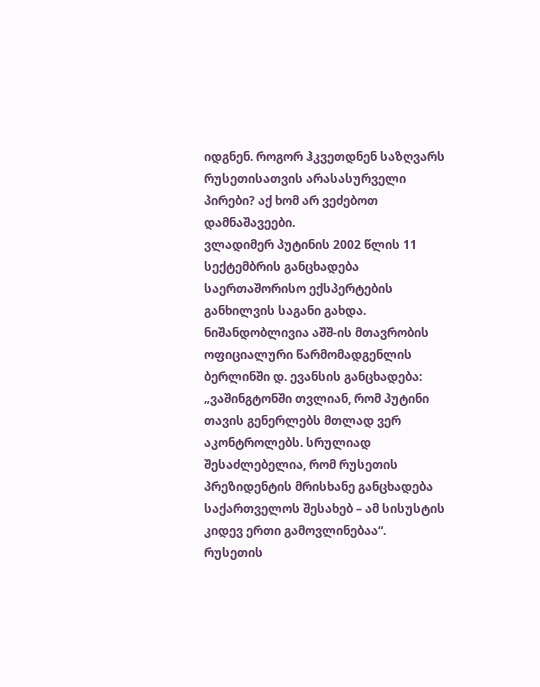იდგნენ. როგორ ჰკვეთდნენ საზღვარს რუსეთისათვის არასასურველი პირები? აქ ხომ არ ვეძებოთ დამნაშავეები.
ვლადიმერ პუტინის 2002 წლის 11 სექტემბრის განცხადება საერთაშორისო ექსპერტების განხილვის საგანი გახდა. ნიშანდობლივია აშშ-ის მთავრობის ოფიციალური წარმომადგენლის ბერლინში დ. ევანსის განცხადება: „ვაშინგტონში თვლიან, რომ პუტინი თავის გენერლებს მთლად ვერ აკონტროლებს. სრულიად შესაძლებელია, რომ რუსეთის პრეზიდენტის მრისხანე განცხადება საქართველოს შესახებ – ამ სისუსტის კიდევ ერთი გამოვლინებაა“.
რუსეთის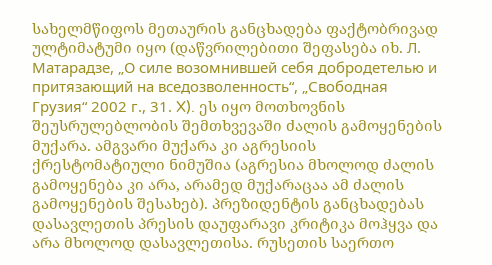სახელმწიფოს მეთაურის განცხადება ფაქტობრივად ულტიმატუმი იყო (დაწვრილებითი შეფასება იხ. Л. Матарадзе, „О силе возомнившей себя добродетелью и притязающий на вседозволенность“, „Свободная Грузия“ 2002 г., 31. X). ეს იყო მოთხოვნის შეუსრულებლობის შემთხვევაში ძალის გამოყენების მუქარა. ამგვარი მუქარა კი აგრესიის ქრესტომატიული ნიმუშია (აგრესია მხოლოდ ძალის გამოყენება კი არა, არამედ მუქარაცაა ამ ძალის გამოყენების შესახებ). პრეზიდენტის განცხადებას დასავლეთის პრესის დაუფარავი კრიტიკა მოჰყვა და არა მხოლოდ დასავლეთისა. რუსეთის საერთო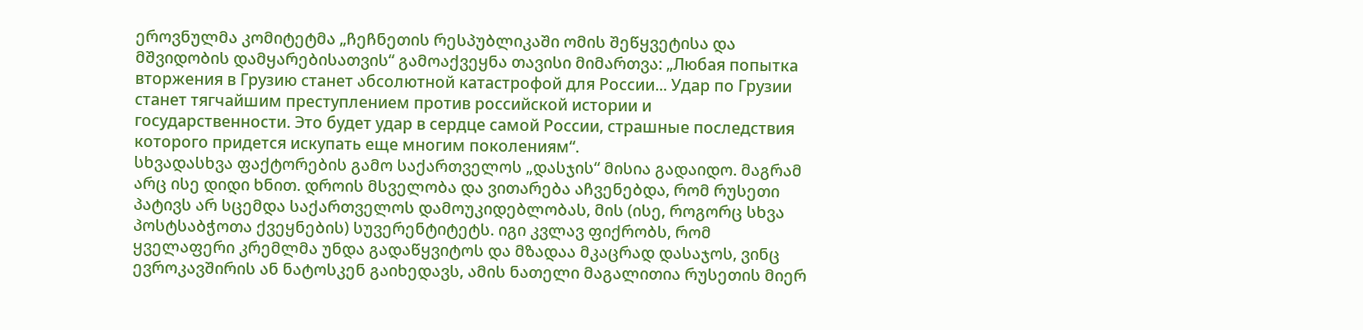ეროვნულმა კომიტეტმა „ჩეჩნეთის რესპუბლიკაში ომის შეწყვეტისა და მშვიდობის დამყარებისათვის“ გამოაქვეყნა თავისი მიმართვა: „Любая попытка вторжения в Грузию станет აбсолютной катастрофой для России... Удар по Грузии станет тягчайшим преступлением против российской истории и государственности. Это будет удар в сердце самой России, страшные последствия которого придется искупать еще многим поколениям“.
სხვადასხვა ფაქტორების გამო საქართველოს „დასჯის“ მისია გადაიდო. მაგრამ არც ისე დიდი ხნით. დროის მსველობა და ვითარება აჩვენებდა, რომ რუსეთი პატივს არ სცემდა საქართველოს დამოუკიდებლობას, მის (ისე, როგორც სხვა პოსტსაბჭოთა ქვეყნების) სუვერენტიტეტს. იგი კვლავ ფიქრობს, რომ ყველაფერი კრემლმა უნდა გადაწყვიტოს და მზადაა მკაცრად დასაჯოს, ვინც ევროკავშირის ან ნატოსკენ გაიხედავს, ამის ნათელი მაგალითია რუსეთის მიერ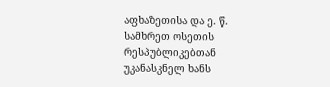აფხაზეთისა და ე. წ. სამხრეთ ოსეთის რესპუბლიკებთან უკანასკნელ ხანს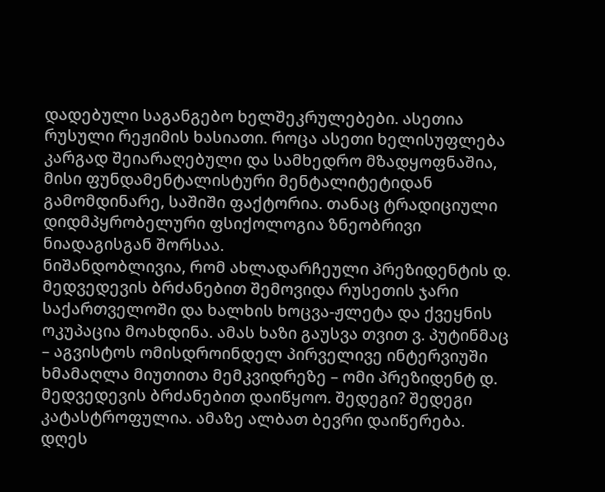დადებული საგანგებო ხელშეკრულებები. ასეთია რუსული რეჟიმის ხასიათი. როცა ასეთი ხელისუფლება კარგად შეიარაღებული და სამხედრო მზადყოფნაშია, მისი ფუნდამენტალისტური მენტალიტეტიდან გამომდინარე, საშიში ფაქტორია. თანაც ტრადიციული დიდმპყრობელური ფსიქოლოგია ზნეობრივი ნიადაგისგან შორსაა.
ნიშანდობლივია, რომ ახლადარჩეული პრეზიდენტის დ. მედვედევის ბრძანებით შემოვიდა რუსეთის ჯარი საქართველოში და ხალხის ხოცვა-ჟლეტა და ქვეყნის ოკუპაცია მოახდინა. ამას ხაზი გაუსვა თვით ვ. პუტინმაც – აგვისტოს ომისდროინდელ პირველივე ინტერვიუში ხმამაღლა მიუთითა მემკვიდრეზე – ომი პრეზიდენტ დ. მედვედევის ბრძანებით დაიწყოო. შედეგი? შედეგი კატასტროფულია. ამაზე ალბათ ბევრი დაიწერება. დღეს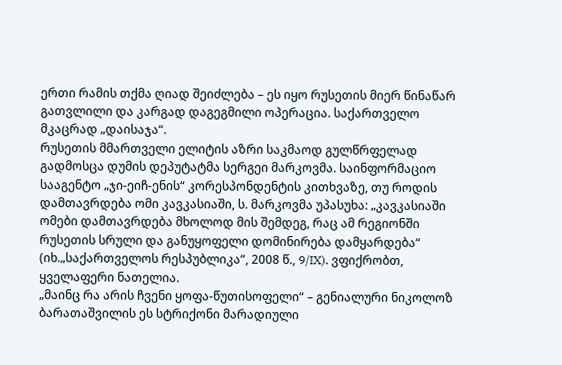ერთი რამის თქმა ღიად შეიძლება – ეს იყო რუსეთის მიერ წინაწარ გათვლილი და კარგად დაგეგმილი ოპერაცია. საქართველო მკაცრად „დაისაჯა“.
რუსეთის მმართველი ელიტის აზრი საკმაოდ გულწრფელად გადმოსცა დუმის დეპუტატმა სერგეი მარკოვმა. საინფორმაციო სააგენტო „ჯი-ეიჩ-ენის“ კორესპონდენტის კითხვაზე, თუ როდის დამთავრდება ომი კავკასიაში, ს. მარკოვმა უპასუხა: „კავკასიაში ომები დამთავრდება მხოლოდ მის შემდეგ, რაც ამ რეგიონში რუსეთის სრული და განუყოფელი დომინირება დამყარდება“ (იხ.„საქართველოს რესპუბლიკა“, 2008 წ., 9/IX). ვფიქრობთ, ყველაფერი ნათელია.
„მაინც რა არის ჩვენი ყოფა-წუთისოფელი“ – გენიალური ნიკოლოზ ბარათაშვილის ეს სტრიქონი მარადიული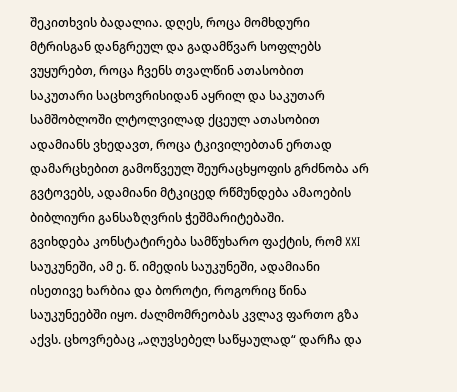შეკითხვის ბადალია. დღეს, როცა მომხდური მტრისგან დანგრეულ და გადამწვარ სოფლებს ვუყურებთ, როცა ჩვენს თვალწინ ათასობით საკუთარი საცხოვრისიდან აყრილ და საკუთარ სამშობლოში ლტოლვილად ქცეულ ათასობით ადამიანს ვხედავთ, როცა ტკივილებთან ერთად დამარცხებით გამოწვეულ შეურაცხყოფის გრძნობა არ გვტოვებს, ადამიანი მტკიცედ რწმუნდება ამაოების ბიბლიური განსაზღვრის ჭეშმარიტებაში.
გვიხდება კონსტატირება სამწუხარო ფაქტის, რომ XXI საუკუნეში, ამ ე. წ. იმედის საუკუნეში, ადამიანი ისეთივე ხარბია და ბოროტი, როგორიც წინა საუკუნეებში იყო. ძალმომრეობას კვლავ ფართო გზა აქვს. ცხოვრებაც „აღუვსებელ საწყაულად“ დარჩა და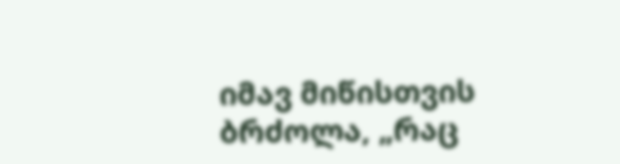იმავ მიწისთვის ბრძოლა, „რაც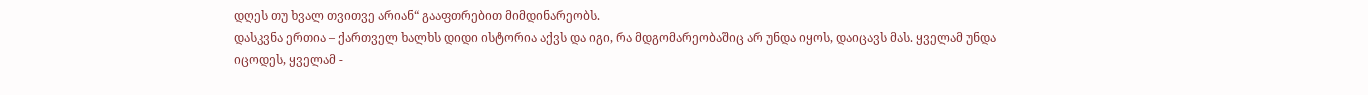დღეს თუ ხვალ თვითვე არიან“ გააფთრებით მიმდინარეობს.
დასკვნა ერთია – ქართველ ხალხს დიდი ისტორია აქვს და იგი, რა მდგომარეობაშიც არ უნდა იყოს, დაიცავს მას. ყველამ უნდა იცოდეს, ყველამ -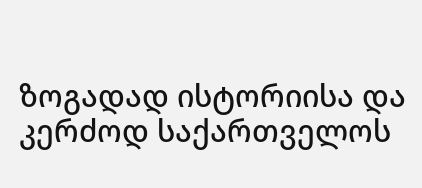ზოგადად ისტორიისა და კერძოდ საქართველოს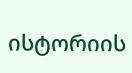ისტორიის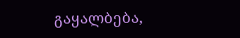გაყალბება,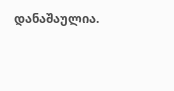დანაშაულია.